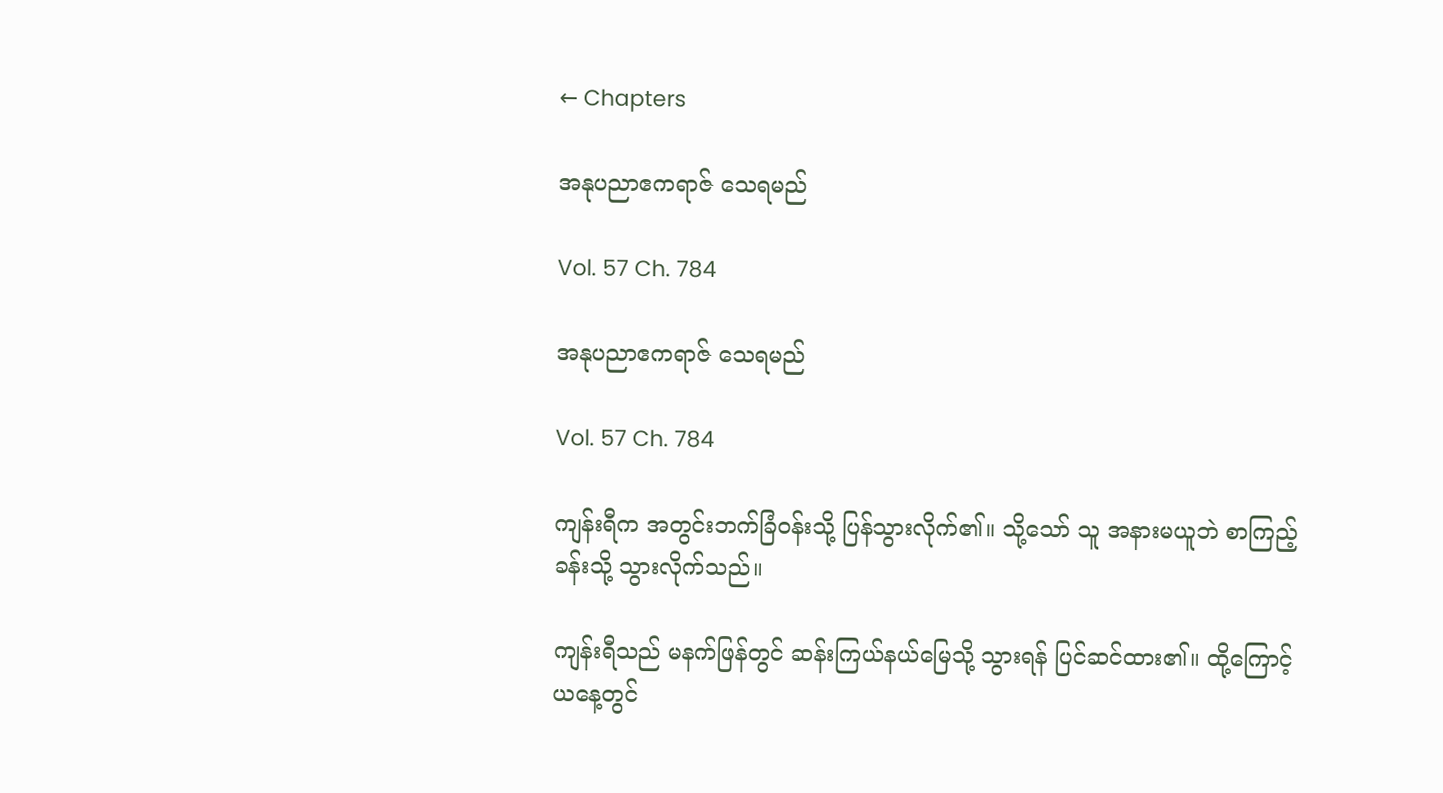← Chapters

အနုပညာဧကရာဇ် သေရမည်

Vol. 57 Ch. 784

အနုပညာဧကရာဇ် သေရမည်

Vol. 57 Ch. 784

ကျန်းရီက အတွင်းဘက်ခြံဝန်းသို့ ပြန်သွားလိုက်၏။ သို့သော် သူ အနားမယူဘဲ စာကြည့်ခန်းသို့ သွားလိုက်သည်။

ကျန်းရီသည် မနက်ဖြန်တွင် ဆန်းကြယ်နယ်မြေသို့ သွားရန် ပြင်ဆင်ထား၏။ ထို့ကြောင့် ယနေ့တွင်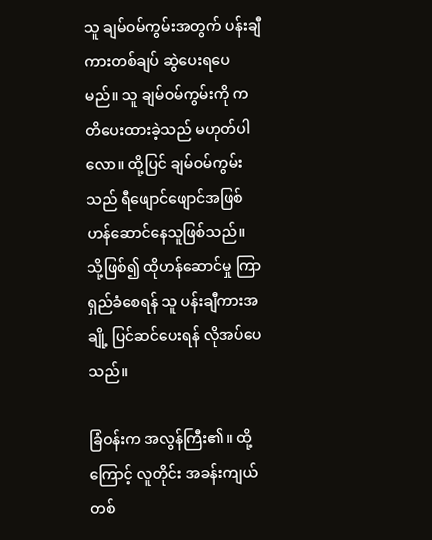သူ ချမ်ဝမ်ကွမ်းအတွက် ပန်းချီကားတစ်ချပ် ဆွဲ‌ပေးရပေမည်။ သူ ချမ်ဝမ်ကွမ်းကို ကတိပေးထားခဲ့သည် မဟုတ်ပါလော။ ထို့ပြင် ချမ်ဝမ်ကွမ်းသည် ရီဖျောင်ဖျောင်အဖြစ် ဟန်ဆောင်နေသူဖြစ်သည်။ သို့ဖြစ်၍ ထိုဟန်‌ဆောင်မှု ကြာရှည်ခံစေရန် သူ ပန်းချီကားအချို့ ပြင်ဆင်ပေးရန် လိုအပ်ပေသည်။

ခြံဝန်းက အလွန်ကြီး၏။ ထို့ကြောင့် လူတိုင်း အခန်းကျယ်တစ်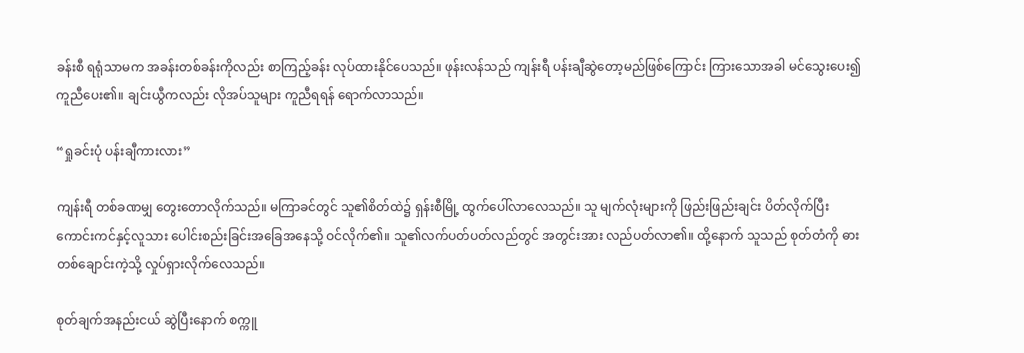ခန်းစီ ရရုံသာမက အခန်းတစ်ခန်းကိုလည်း စာကြည့်ခန်း လုပ်ထားနိုင်ပေသည်။ ဖုန်းလန်သည် ကျန်းရီ ပန်းချီဆွဲတော့မည်ဖြစ်ကြောင်း ကြားသောအခါ မင်သွေးပေး၍ ကူညီပေး၏။ ချင်းယွီကလည်း လိုအပ်သူများ ကူညီရရန် ရောက်လာသည်။

“ရှုခင်းပုံ ပန်းချီကားလား”

ကျန်းရီ တစ်ခဏမျှ တွေးတောလိုက်သည်။ မကြာခင်တွင် သူ၏စိတ်ထဲ၌ ရှန်းစီမြို့ ထွက်ပေါ်လာလေသည်။ သူ မျက်လုံးများကို ဖြည်းဖြည်းချင်း ပိတ်လိုက်ပြီး ကောင်းကင်နှင့်လူသား ပေါင်းစည်းခြင်းအခြေအနေသို့ ဝင်လိုက်၏။ သူ၏လက်ပတ်ပတ်လည်တွင် အတွင်းအား လည်ပတ်လာ၏။ ထို့နောက် သူသည် စုတ်တံကို ဓားတစ်ချောင်းကဲ့သို့ လှုပ်ရှားလိုက်လေသည်။

စုတ်ချက်အနည်းငယ် ဆွဲပြီးနောက် စက္ကူ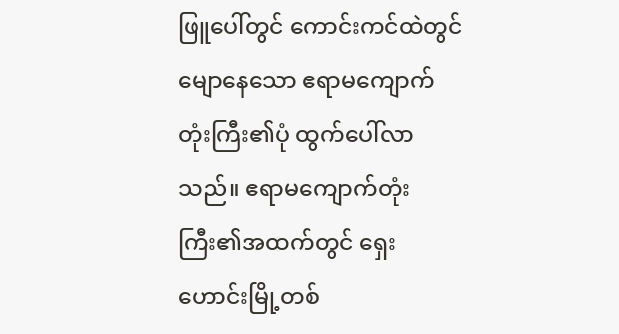ဖြူပေါ်တွင် ကောင်းကင်ထဲတွင် မျောနေသော ဧရာမကျောက်တုံးကြီး၏ပုံ ထွက်ပေါ်လာသည်။ ဧရာမကျောက်တုံးကြီး၏အထက်တွင် ရှေးဟောင်းမြို့တစ်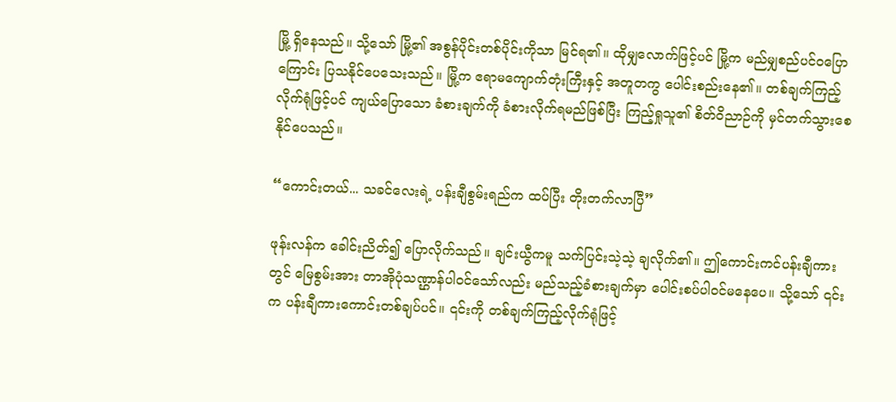မြို့ ရှိနေသည်။ သို့သော် မြို့၏ အစွန်ပိုင်းတစ်ပိုင်းကိုသာ မြင်ရ၏။ ထိုမျှလောက်ဖြင့်ပင် မြို့က မည်မျှစည်ပင်ဝပြောကြောင်း ပြသနိုင်ပေသေးသည်။ မြို့က ဧရာမကျောက်တုံးကြီးနှင့် အတူတကွ ပေါင်းစည်းနေ၏။ တစ်ချက်ကြည့်လိုက်ရုံဖြင့်ပင် ကျယ်ပြောသော ခံစားချက်ကို ခံစားလိုက်ရမည်ဖြစ်ပြီး ကြည့်ရှုသူ၏ စိတ်ဝိညာဉ်ကို မှင်တက်သွားစေနိုင်ပေသည်။

“ကောင်းတယ်... သခင်လေးရဲ့ ပန်းချီစွမ်းရည်က ထပ်ပြီး တိုးတက်လာပြီ”

ဖုန်းလန်က ခေါင်းညိတ်၍ ပြောလိုက်သည်။ ချင်းယွီကမူ သက်ပြင်းသဲ့သဲ့ ချလိုက်၏။ ဤကောင်းကင်ပန်းချီကားတွင် မြေစွမ်းအား တာအိုပုံသဏ္ဌာန်ပါဝင်သော်လည်း မည်သည့်ခံစားချက်မှာ ပေါင်းစပ်ပါဝင်မနေပေ။ သို့သော် ၎င်းက ပန်းချီကားကောင်းတစ်ချပ်ပင်။ ၎င်းကို တစ်ချက်ကြည့်လိုက်ရုံဖြင့်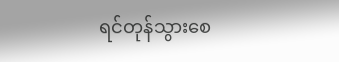ရင်တုန်သွားစေ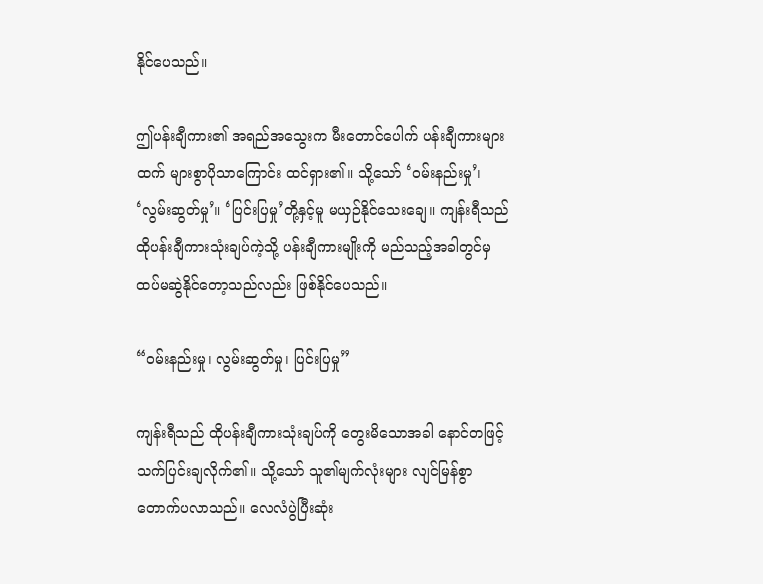နိုင်ပေသည်။

ဤပန်းချီကား၏ အရည်အသွေးက မီးတောင်ပေါက် ပန်းချီကားများထက် များစွာပိုသာကြောင်း ထင်ရှား၏။ သို့သော် ‘ဝမ်းနည်းမှု’၊ ‘လွမ်းဆွတ်မှု’။ ‘ပြင်းပြမှု’တို့နှင့်မူ မယှဉ်နိုင်သေးချေ။ ကျန်းရီသည် ထိုပန်းချီကားသုံးချပ်ကဲ့သို့ ပန်းချီကားမျိုးကို မည်သည့်အခါတွင်မှ ထပ်မဆွဲနိုင်တော့သည်လည်း ဖြစ်နိုင်ပေသည်။

“ဝမ်းနည်းမှု၊ လွမ်းဆွတ်မှု၊ ပြင်းပြမှု”

ကျန်းရီသည် ထိုပန်းချီကားသုံးချပ်ကို တွေးမိသောအခါ နောင်တဖြင့် သက်ပြင်းချလိုက်၏။ သို့သော် သူ၏မျက်လုံးများ လျင်မြန်စွာ တောက်ပလာသည်။ လေလံပွဲပြီးဆုံး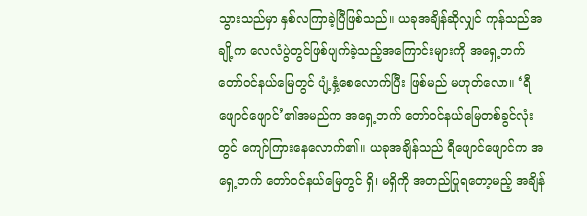သွားသည်မှာ နှစ်လကြာခဲ့ပြီဖြစ်သည်။ ယခုအချိန်ဆိုလျှင် ကုန်သည်အချို့က လေလံပွဲတွင်ဖြစ်ပျက်ခဲ့သည့်အကြောင်းများကို အရှေ့ဘက် တော်ဝင်နယ်မြေတွင် ပျံ့နှံ့စေလောက်ပြီး ဖြစ်မည် မဟုတ်လော။ ‘ရီဖျောင်ဖျောင်’၏အမည်က အရှေ့ဘက် တော်ဝင်နယ်မြေတစ်ခွင်လုံးတွင် ကျော်ကြားနေလောက်၏။ ယခုအချိန်သည် ရီဖျောင်ဖျောင်က အရှေ့ဘက် တော်ဝင်နယ်မြေတွင် ရှိ၊ မရှိကို အတည်ပြုရတော့မည့် အချိန်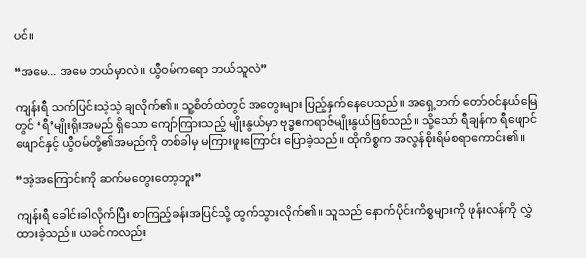ပင်။

“အမေ... အမေ ဘယ်မှာလဲ။ ယွီဝမ်ကရော ဘယ်သူလဲ”

ကျန်းရီ သက်ပြင်းသဲ့သဲ့ ချလိုက်၏။ သူ့စိတ်ထဲတွင် အတွေးများ ပြည့်နှက်နေပေသည်။ အရှေ့ဘက် တော်ဝင်နယ်မြေတွင် ‘ရီ’မျိုးရိုးအမည် ရှိသော ကျော်ကြားသည့် မျိုးနွယ်မှာ ဗုဒ္ဓဧကရာဇ်မျိုးနွယ်ဖြစ်သည်။ သို့သော် ရီချန်က ရီဖျောင်ဖျောင်နှင့် ယွီဝမ်တို့၏အမည်ကို တစ်ခါမှ မကြားဖူးကြောင်း ပြောခဲ့သည်။ ထိုကိစ္စက အလွန်စိုးရိမ်စရာကောင်း၏။

“အဲ့အကြောင်းကို ဆက်မတွေးတော့ဘူး”

ကျန်းရီ ခေါင်းခါလိုက်ပြီး စာကြည့်ခန်းအပြင်သို့ ထွက်သွားလိုက်၏။ သူသည် နောက်ပိုင်းကိစ္စများကို ဖုန်းလန်ကို လွှဲထားခဲ့သည်။ ယခင်ကလည်း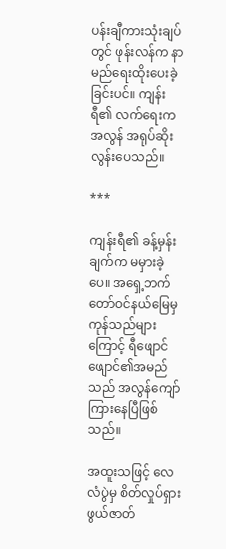ပန်းချီကားသုံးချပ်တွင် ဖုန်းလန်က နာမည်ရေးထိုးပေးခဲ့ခြင်းပင်။ ကျန်းရီ၏ လက်ရေးက အလွန် အရုပ်ဆိုးလွန်းပေသည်။

***

ကျန်းရီ၏ ခန့်မှန်းချက်က မမှားခဲ့ပေ။ အရှေ့ဘက် တော်ဝင်နယ်မြေမှ ကုန်သည်များကြောင့် ရီဖျောင်ဖျောင်၏အမည်သည် အလွန်ကျော်ကြားနေပြီဖြစ်သည်။

အထူးသဖြင့် လေလံပွဲမှ စိတ်လှုပ်ရှားဖွယ်ဇာတ်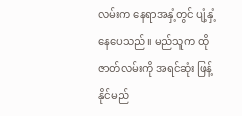လမ်းက နေရာအနှံ့တွင် ပျံ့နှံ့နေပေသည်။ မည်သူက ထိုဇာတ်လမ်းကို အရင်ဆုံး ဖြန့်နိုင်မည်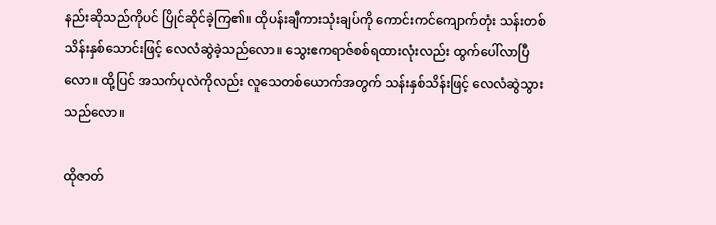နည်းဆိုသည်ကိုပင် ပြိုင်ဆိုင်ခဲ့ကြ၏။ ထိုပန်းချီကားသုံးချပ်ကို ကောင်းကင်ကျောက်တုံး သန်းတစ်သိန်းနှစ်သောင်းဖြင့် လေလံဆွဲခဲ့သည်လော။ သွေးဧကရာဇ်စစ်ရထားလုံးလည်း ထွက်ပေါ်လာပြီလော။ ထို့ပြင် အသက်ပုလဲကိုလည်း လူသေတစ်ယောက်အတွက် သန်းနှစ်သိန်းဖြင့် လေလံဆွဲသွားသည်လော။

ထိုဇာတ်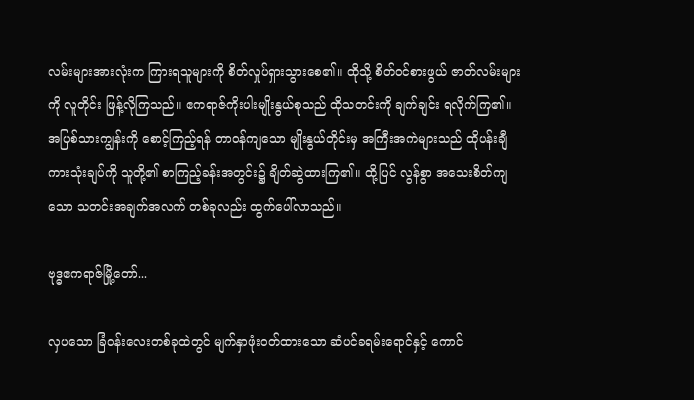လမ်းများအားလုံးက ကြားရသူများကို စိတ်လှုပ်ရှားသွားစေ၏။ ထိုသို့ စိတ်ဝင်စားဖွယ် ဇာတ်လမ်းများကို လူတိုင်း ဖြန့်လိုကြသည်။ ဧကရာဇ်ကိုးပါးမျိုးနွယ်စုသည် ထိုသတင်းကို ချက်ချင်း ရလိုက်ကြ၏။ အပြစ်သားကျွန်းကို စောင့်ကြည့်ရန် တာဝန်ကျသော မျိုးနွယ်တိုင်းမှ အကြီးအကဲများသည် ထိုပန်းချီကားသုံးချပ်ကို သူတို့၏ စာကြည့်ခန်းအတွင်း၌ ချိတ်ဆွဲထားကြ၏။ ထို့ပြင် လွန်စွာ အသေးစိတ်ကျသော သတင်းအချက်အလက် တစ်ခုလည်း ထွက်ပေါ်လာသည်။

ဗုဒ္ဓဧကရာဇ်မြို့တော်...

လှပသော ခြံဝန်းလေးတစ်ခုထဲတွင် မျက်နှာဖုံးဝတ်ထားသော ဆံပင်ခရမ်းရောင်နှင့် ကောင်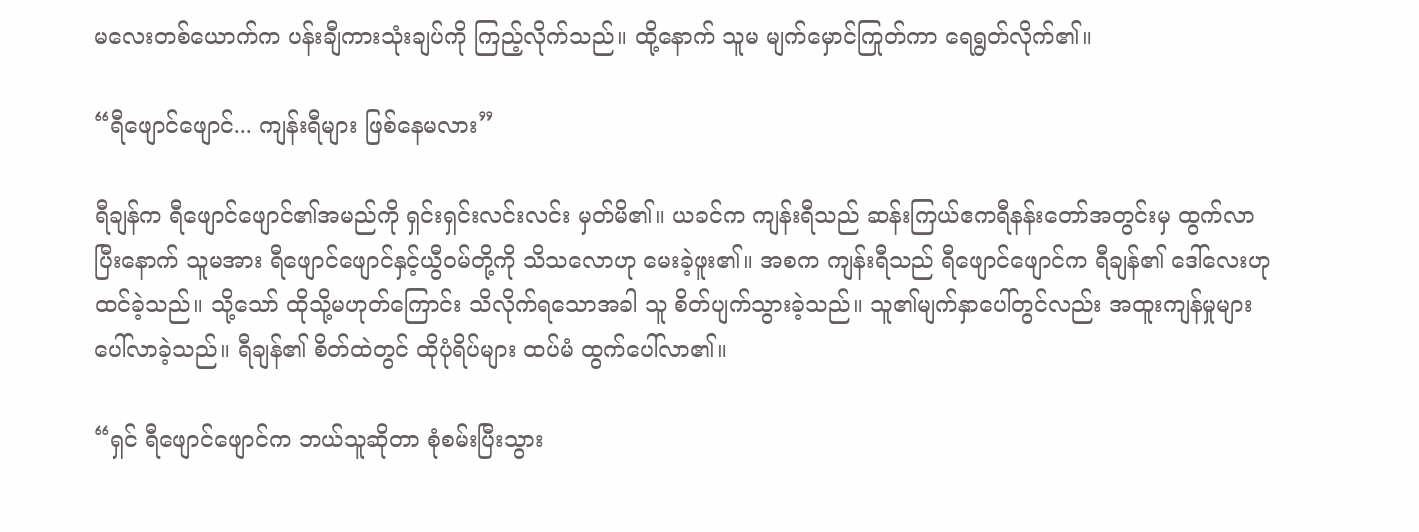မလေးတစ်ယောက်က ပန်းချီကားသုံးချပ်ကို ကြည့်လိုက်သည်။ ထို့နောက် သူမ မျက်မှောင်ကြုတ်ကာ ရေရွတ်လိုက်၏။

“ရီဖျောင်ဖျောင်... ကျန်းရီများ ဖြစ်နေမလား”

ရီချန်က ရီဖျောင်ဖျောင်၏အမည်ကို ရှင်းရှင်းလင်းလင်း မှတ်မိ၏။ ယခင်က ကျန်းရီသည် ဆန်းကြယ်ဧကရီနန်းတော်အတွင်းမှ ထွက်လာပြီးနောက် သူမအား ရီဖျောင်ဖျောင်နှင့်ယွီဝမ်တို့ကို သိသလောဟု မေးခဲ့ဖူး၏။ အစက ကျန်းရီသည် ရီဖျောင်ဖျောင်က ရီချန်၏ ဒေါ်လေးဟု ထင်ခဲ့သည်။ သို့သော် ထိုသို့မဟုတ်ကြောင်း သိလိုက်ရသောအခါ သူ စိတ်ပျက်သွားခဲ့သည်။ သူ၏မျက်နှာပေါ်တွင်လည်း အထူးကျန်မှုများ ပေါ်လာခဲ့သည်။ ရီချန်၏ စိတ်ထဲတွင် ထိုပုံရိပ်များ ထပ်မံ ထွက်ပေါ်လာ၏။

“ရှင် ရီဖျောင်ဖျောင်က ဘယ်သူဆိုတာ စုံစမ်းပြီးသွား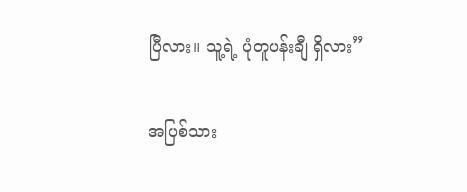ပြီလား။ သူ့ရဲ့ ပုံတူပန်းချီ ရှိလား”

အပြစ်သား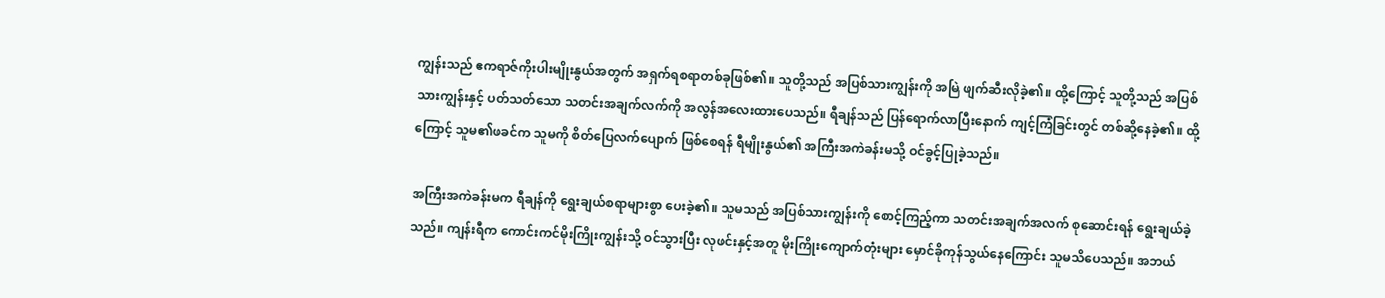ကျွန်းသည် ဧကရာဇ်ကိုးပါးမျိုးနွယ်အတွက် အရှက်ရစရာတစ်ခုဖြစ်၏။ သူတို့သည် အပြစ်သားကျွန်းကို အမြဲ ဖျက်ဆီးလိုခဲ့၏။ ထို့ကြောင့် သူတို့သည် အပြစ်သားကျွန်းနှင့် ပတ်သတ်သော သတင်းအချက်လက်ကို အလွန်အလေးထားပေသည်။ ရီချန်သည် ပြန်ရောက်လာပြီးနောက် ကျင့်ကြံခြင်းတွင် တစ်ဆို့နေခဲ့၏။ ထို့ကြောင့် သူမ၏ဖခင်က သူမကို စိတ်ပြေလက်ပျောက် ဖြစ်စေရန် ရီမျိုးနွယ်၏ အကြီးအကဲခန်းမသို့ ဝင်ခွင့်ပြုခဲ့သည်။

အကြီးအကဲခန်းမက ရီချန်ကို ရွေးချယ်စရာများစွာ ပေးခဲ့၏။ သူမသည် အပြစ်သားကျွန်းကို စောင့်ကြည့်ကာ သတင်းအချက်အလက် စုဆောင်းရန် ‌ရွေးချယ်ခဲ့သည်။ ကျန်းရီက ကောင်းကင်မိုးကြိုးကျွန်းသို့ ဝင်သွားပြီး လုဖင်းနှင့်အတူ မိုးကြိုးကျောက်တုံးများ မှောင်ခိုကုန်သွယ်နေကြောင်း သူမသိပေသည်။ အဘယ်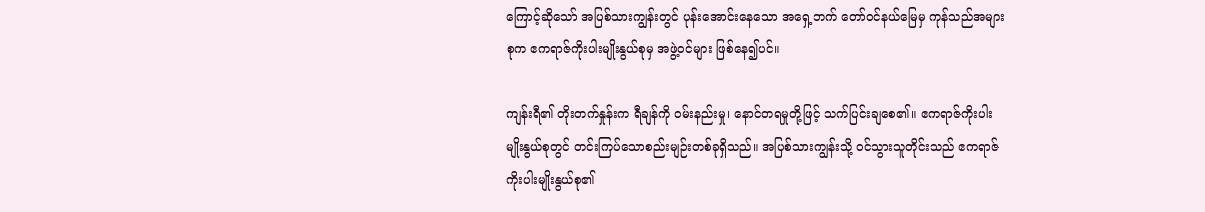ကြောင့်ဆိုသော် အပြစ်သားကျွန်းတွင် ပုန်းအောင်းနေသော အရှေ့ဘက် တော်ဝင်နယ်မြေမှ ကုန်သည်အများစုက ဧကရာဇ်ကိုးပါးမျိုးနွယ်စုမှ အဖွဲ့ဝင်များ ဖြစ်နေ၍ပင်။

ကျန်းရီ၏ တိုးတက်နှုန်းက ရီချန်ကို ဝမ်းနည်းမှု၊ ‌နောင်တရမှုတို့ဖြင့် သက်ပြင်းချစေ၏။ ဧကရာဇ်ကိုးပါးမျိုးနွယ်စုတွင် တင်းကြပ်သောစည်းမျဉ်းတစ်ခုရှိသည်။ အပြစ်သားကျွန်းသို့ ဝင်သွားသူတိုင်းသည် ဧကရာဇ်ကိုးပါးမျိုးနွယ်စု၏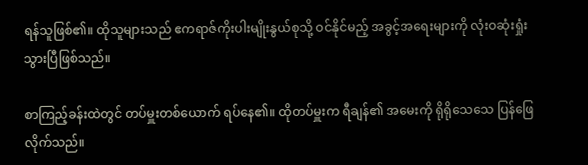ရန်သူဖြစ်၏။ ထိုသူများသည် ဧကရာဇ်ကိုးပါးမျိုးနွယ်စုသို့ ဝင်နိုင်မည့် အခွင့်အရေးများကို လုံးဝဆုံးရှုံးသွားပြီဖြစ်သည်။

စာကြည့်ခန်းထဲတွင် တပ်မှူးတစ်ယောက် ရပ်နေ၏။ ထိုတပ်မှူးက ရီချန်၏ အမေးကို ရိုရိုသေသေ ပြန်ဖြေလိုက်သည်။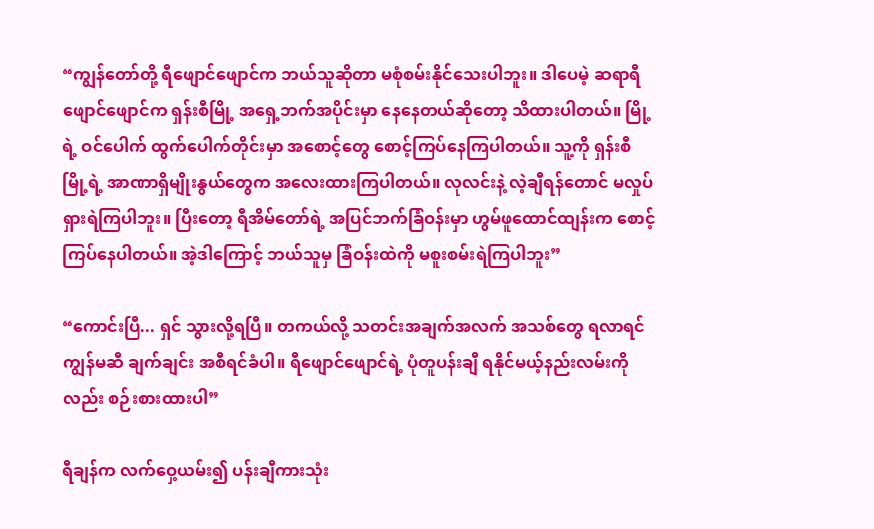“ကျွန်တော်တို့ ရီဖျောင်ဖျောင်က ဘယ်သူဆိုတာ မစုံစမ်းနိုင်သေးပါဘူး။ ဒါပေမဲ့ ဆရာရီဖျောင်ဖျောင်က ရှန်းစီမြို့ အရှေ့ဘက်အပိုင်းမှာ နေနေတယ်ဆိုတော့ သိထားပါတယ်။ မြို့ရဲ့ ဝင်ပေါက် ထွက်ပေါက်တိုင်းမှာ အစောင့်တွေ စောင့်ကြပ်နေကြပါတယ်။ သူ့ကို ရှန်းစီမြို့ရဲ့ အာဏာရှိမျိုးနွယ်တွေက အလေးထားကြပါတယ်။ လုလင်းနဲ့ လဲ့ချီရန်တောင် မလှုပ်ရှားရဲကြပါဘူး။ ပြီးတော့ ရီအိမ်တော်ရဲ့ အပြင်ဘက်ခြံဝန်းမှာ ဟွမ်ဖူထောင်ထျန်းက စောင့်ကြပ်နေပါတယ်။ အဲ့ဒါကြောင့် ဘယ်သူမှ ခြံဝန်းထဲကို မစူးစမ်းရဲကြပါဘူး”

“ကောင်းပြီ... ရှင် သွားလို့ရပြီ။ တကယ်လို့ သတင်းအချက်အလက် အသစ်တွေ ရလာရင် ကျွန်မဆီ ချက်ချင်း အစီရင်ခံပါ။ ရီဖျောင်ဖျောင်ရဲ့ ပုံတူပန်းချီ ရနိုင်မယ့်နည်းလမ်းကိုလည်း စဉ်းစားထားပါ”

ရီချန်က လက်ဝှေ့ယမ်း၍ ပန်းချီကားသုံး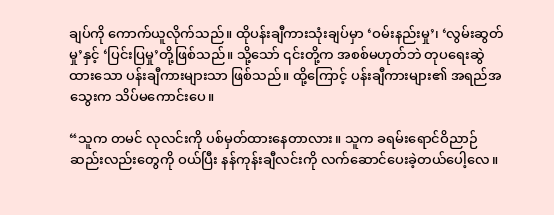ချပ်ကို ကောက်ယူလိုက်သည်။ ထိုပန်းချီကားသုံးချပ်မှာ ‘ဝမ်းနည်းမှု’၊ ‘လွမ်းဆွတ်မှု’နှင့် ‘ပြင်းပြမှု’တို့ဖြစ်သည်။ သို့သော် ၎င်းတို့က အစစ်မဟုတ်ဘဲ တုပရေးဆွဲထားသော ပန်းချီကားများသာ ဖြစ်သည်။ ထို့ကြောင့် ပန်းချီကားများ၏ အရည်အသွေးက သိပ်မကောင်းပေ။

“သူက တမင် လုလင်းကို ပစ်မှတ်ထားနေတာလား။ သူက ခရမ်းရောင်ဝိညာဉ်ဆည်းလည်းတွေကို ဝယ်ပြီး နန်ကုန်းချီလင်းကို လက်ဆောင်ပေးခဲ့တယ်ပေါ့လေ။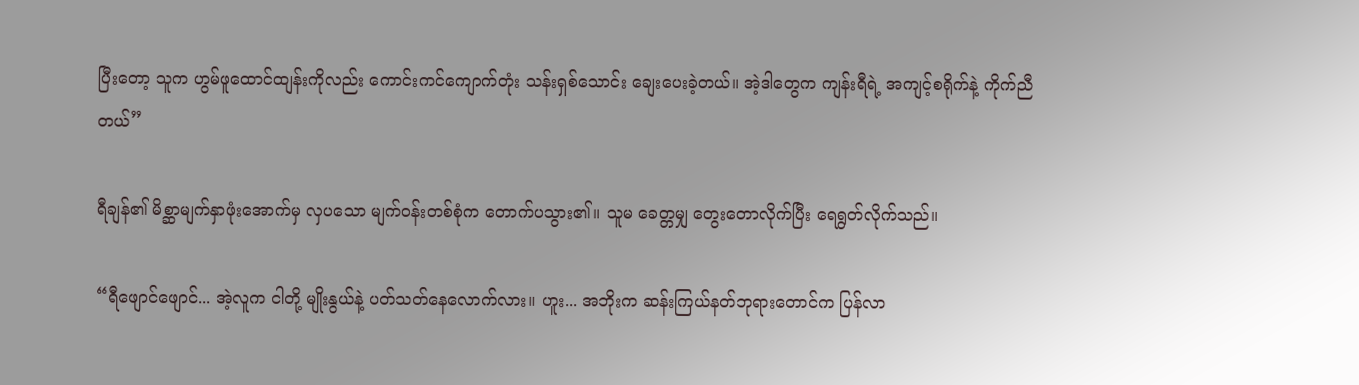ပြီးတော့ သူက ဟွမ်ဖူထောင်ထျန်းကိုလည်း ကောင်းကင်ကျောက်တုံး သန်းရှစ်သောင်း ချေးပေးခဲ့တယ်။ အဲ့ဒါတွေက ကျန်းရီရဲ့ အကျင့်စရိုက်နဲ့ ကိုက်ညီတယ်”

ရီချန်၏ မိစ္ဆာမျက်နှာဖုံးအောက်မှ လှပသော မျက်ဝန်းတစ်စုံက တောက်ပသွား၏။ သူမ ခေတ္တမျှ တွေးတောလိုက်ပြီး ရေရွတ်လိုက်သည်။

“ရီဖျောင်ဖျောင်... အဲ့လူက ငါတို့ မျိုးနွယ်နဲ့ ပတ်သတ်နေလောက်လား။ ဟူး... အဘိုးက ဆန်းကြယ်နတ်ဘုရားတောင်က ပြန်လာ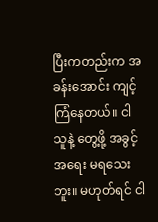ပြီးကတည်းက အခန်းအောင်း ကျင့်ကြံနေတယ်။ ငါ သူနဲ့ တွေ့ဖို့ အခွင့်အရေး မရသေးဘူး။ မဟုတ်ရင် ငါ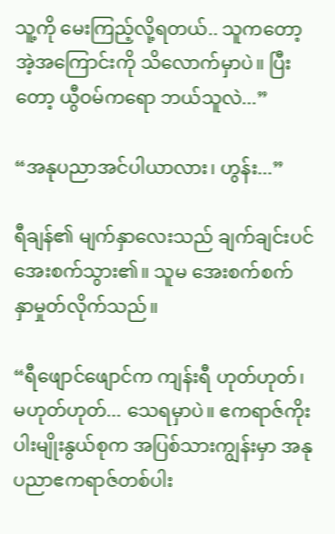သူ့ကို မေးကြည့်လို့ရတယ်.. သူကတော့ အဲ့အကြောင်းကို သိလောက်မှာပဲ။ ပြီးတော့ ယွီဝမ်ကရော ဘယ်သူလဲ...”

“အနုပညာအင်ပါယာလား၊ ဟွန်း...”

ရီချန်၏ မျက်နှာလေးသည် ချက်ချင်းပင် အေးစက်သွား၏။ သူမ အေးစက်စက် နှာမှုတ်လိုက်သည်။

“ရီဖျောင်ဖျောင်က ကျန်းရီ ဟုတ်ဟုတ်၊ မဟုတ်ဟုတ်... သေရမှာပဲ။ ဧကရာဇ်ကိုးပါးမျိုးနွယ်စုက အပြစ်သားကျွန်းမှာ အနုပညာဧကရာဇ်တစ်ပါး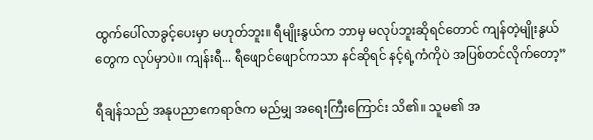ထွက်ပေါ်လာခွင့်ပေးမှာ မဟုတ်ဘူး။ ရီမျိုးနွယ်က ဘာမှ မလုပ်ဘူးဆိုရင်တောင် ကျန်တဲ့မျိုးနွယ်တွေက လုပ်မှာပဲ။ ကျန်းရီ... ရီဖျောင်ဖျောင်ကသာ နင်ဆိုရင် နင့်ရဲ့ကံကိုပဲ အပြစ်တင်လိုက်တော့”

ရီချန်သည် အနုပညာဧကရာဇ်က မည်မျှ အရေးကြီးကြောင်း သိ၏။ သူမ၏ အ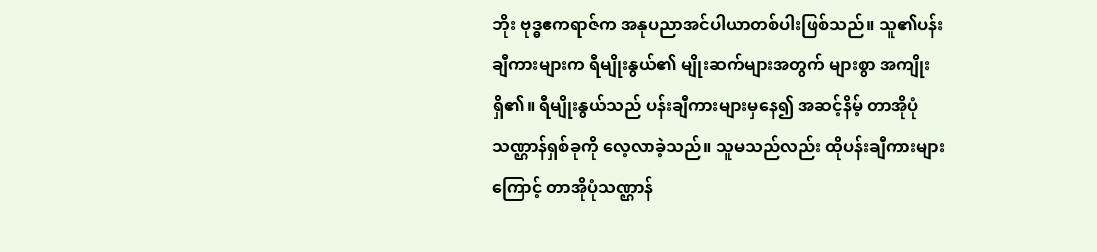ဘိုး ဗုဒ္ဓဧကရာဇ်က အနုပညာအင်ပါယာတစ်ပါးဖြစ်သည်။ သူ၏ပန်းချီကားများက ရီမျိုးနွယ်၏ မျိုးဆက်များအတွက် များစွာ အကျိုးရှိ၏။ ရီမျိုးနွယ်သည် ပန်းချီကားများမှနေ၍ အဆင့်နိမ့် တာအိုပုံသဏ္ဌာန်ရှစ်ခုကို လေ့လာခဲ့သည်။ သူမသည်လည်း ထိုပန်းချီကားများကြောင့် တာအိုပုံသဏ္ဌာန်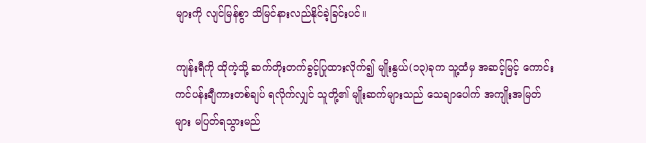များကို လျင်မြန်စွာ သိမြင်နားလည်နိုင်ခဲ့ခြင်းပင်။

ကျန်းရီကို ထိုကဲ့သို့ ဆက်တိုးတက်ခွင့်ပြုထားလိုက်၍ မျိုးနွယ်(၁၃)ခုက သူ့ထံမှ အဆင့်မြင့် ကောင်းကင်ပန်းချီကားတစ်ချပ် ရလိုက်လျှင် သူတို့၏ မျိုးဆက်များသည် သေချာပေါက် အကျိုးအမြတ်များ မပြတ်ရသွားမည်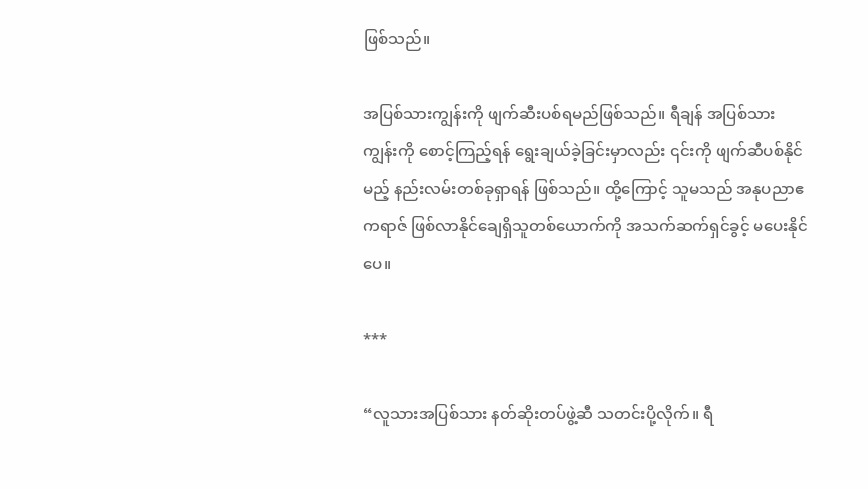ဖြစ်သည်။

အပြစ်သားကျွန်းကို ဖျက်ဆီးပစ်ရမည်ဖြစ်သည်။ ရီချန် အပြစ်သားကျွန်းကို စောင့်ကြည့်ရန် ရွေးချယ်ခဲ့ခြင်းမှာလည်း ၎င်းကို ဖျက်ဆီပစ်နိုင်မည့် နည်းလမ်းတစ်ခုရှာရန် ဖြစ်သည်။ ထို့ကြောင့် သူမသည် အနုပညာဧကရာဇ် ဖြစ်လာနိုင်ချေရှိသူတစ်ယောက်ကို အသက်ဆက်ရှင်ခွင့် မပေးနိုင်ပေ။

***

“လူသားအပြစ်သား နတ်ဆိုးတပ်ဖွဲ့ဆီ သတင်းပို့လိုက်။ ရီ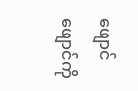ဖျောင်ဖျောင်ကို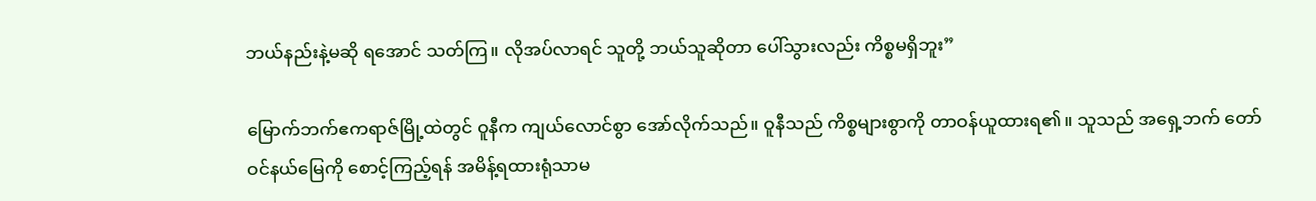ဘယ်နည်းနဲ့မဆို ရအောင် သတ်ကြ။ လိုအပ်လာရင် သူတို့ ဘယ်သူဆိုတာ ပေါ်သွားလည်း ကိစ္စမရှိဘူး”

မြောက်ဘက်ဧကရာဇ်မြို့ထဲတွင် ဝူနီက ကျယ်လောင်စွာ အော်လိုက်သည်။ ဝူနီသည် ကိစ္စများစွာကို တာဝန်ယူထားရ၏။ သူသည် အရှေ့ဘက် တော်ဝင်နယ်မြေကို စောင့်ကြည့်ရန် အမိန့်ရထားရုံသာမ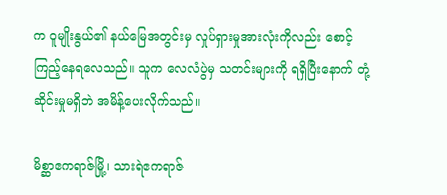က ဝူမျိုးနွယ်၏ နယ်မြေအတွင်းမှ လှုပ်ရှားမှုအားလုံးကိုလည်း စောင့်ကြည့်နေရလေသည်။ သူက လေလံပွဲမှ သတင်းများကို ရရှိပြီးနောက် တုံ့ဆိုင်းမှုမရှိဘဲ အမိန့်ပေးလိုက်သည်။

မိစ္ဆာဧကရာဇ်မြို့၊ သားရဲဧကရာဇ်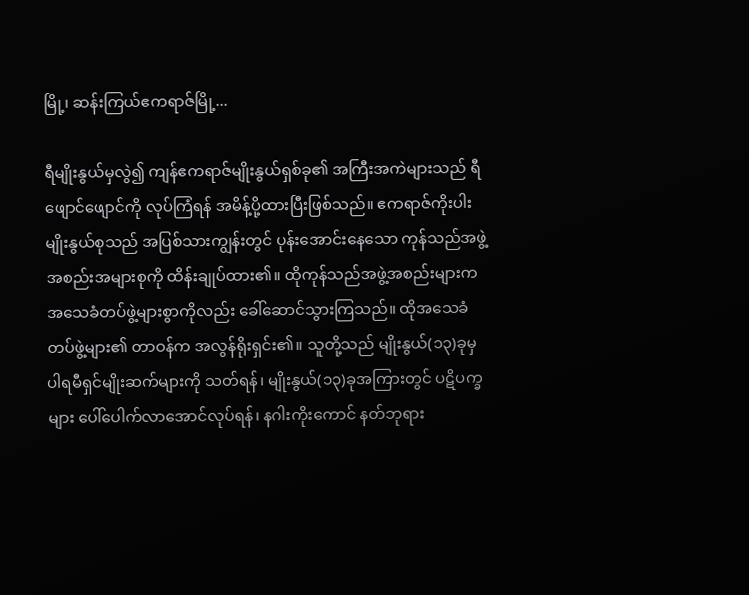မြို့၊ ဆန်းကြယ်ဧကရာဇ်မြို့...

ရီမျိုးနွယ်မှလွဲ၍ ကျန်ဧကရာဇ်မျိုးနွယ်ရှစ်ခု၏ အကြီးအကဲများသည် ရီဖျောင်ဖျောင်ကို လုပ်ကြံရန် အမိန့်ပို့ထားပြီးဖြစ်သည်။ ဧကရာဇ်ကိုးပါးမျိုးနွယ်စုသည် အပြစ်သားကျွန်းတွင် ပုန်းအောင်းနေသော ကုန်သည်အဖွဲ့အစည်းအများစုကို ထိန်းချုပ်ထား၏။ ထိုကုန်သည်အဖွဲ့အစည်းများက အသေခံတပ်ဖွဲ့များစွာကိုလည်း ခေါ်ဆောင်သွားကြသည်။ ထိုအသေခံတပ်ဖွဲ့များ၏ တာဝန်က အလွန်ရိုးရှင်း၏။ သူတို့သည် မျိုးနွယ်(၁၃)ခုမှ ပါရမီရှင်မျိုးဆက်များကို သတ်ရန်၊ မျိုးနွယ်(၁၃)ခုအကြားတွင် ပဋိပက္ခများ ပေါ်ပေါက်လာအောင်လုပ်ရန်၊ နဂါးကိုးကောင် နတ်ဘုရား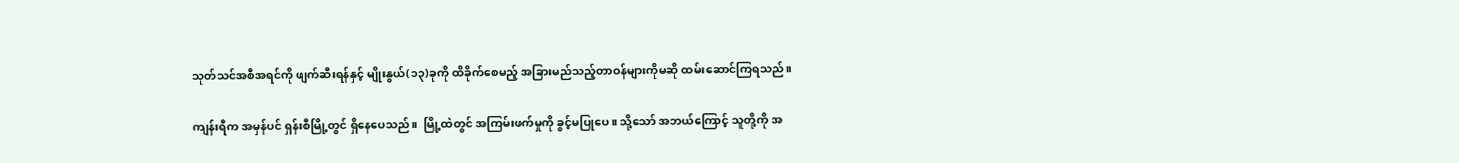သုတ်သင်အစီအရင်ကို ဖျက်ဆီးရန်နှင့် မျိုးနွယ်(၁၃)ခုကို ထိခိုက်စေမည့် အခြားမည်သည့်တာဝန်များကိုမဆို ထမ်းဆောင်ကြရသည်။

ကျန်းရီက အမှန်ပင် ရှန်းစီမြို့တွင် ရှိနေပေသည်။  မြို့ထဲတွင် အကြမ်းဖက်မှုကို ခွင့်မပြုပေ။ သို့သော် အဘယ်ကြောင့် သူတို့ကို အ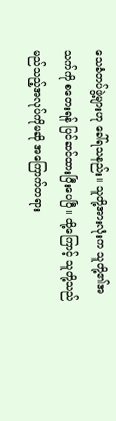သေခံတပ်ဖွဲ့များဟု ခေါ်ရသနည်း။ သူတို့အားလုံးက သူတို့၏အသက်ကို စတေးရန် ပြင်ဆင်ထားပြီးပေပြီ။ ထို့ကြောင့် သူတို့သည် မည်သည့်အလုပ်ကိုမဆို အကြောက်တရား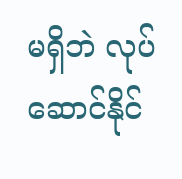မရှိဘဲ လုပ်ဆောင်နိုင်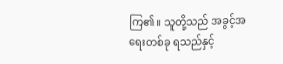ကြ၏။ သူတို့သည် အခွင့်အရေးတစ်ခု ရသည်နှင့်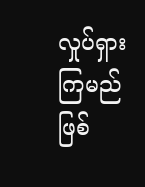လှုပ်ရှားကြမည်ဖြစ်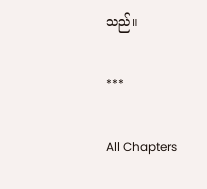သည်။

***

All Chapters